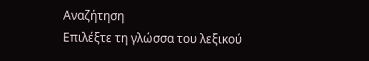Αναζήτηση
Επιλέξτε τη γλώσσα του λεξικού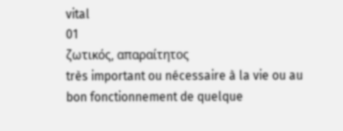vital
01
ζωτικός, απαραίτητος
très important ou nécessaire à la vie ou au bon fonctionnement de quelque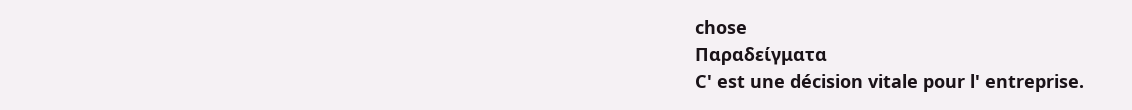chose
Παραδείγματα
C' est une décision vitale pour l' entreprise.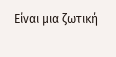Είναι μια ζωτική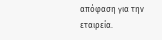απόφαση για την εταιρεία.